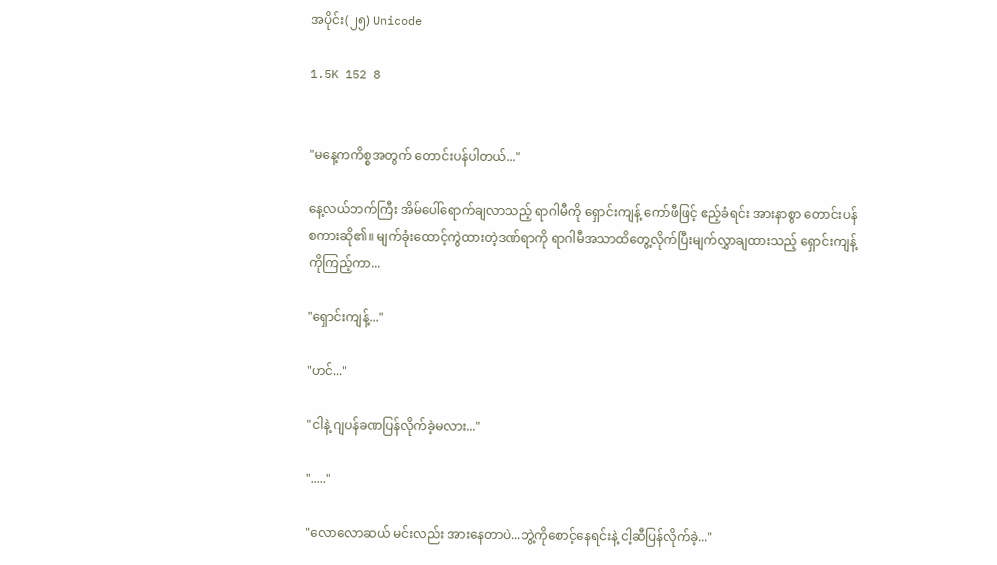အပိုင်း(၂၅) Unicode

1.5K 152 8


"မနေ့ကကိစ္စအတွက် တောင်းပန်ပါတယ်..."

နေ့လယ်ဘက်ကြီး အိမ်ပေါ်ရောက်ချလာသည့် ရာဂါမီကို ရှောင်းကျန့် ကော်ဖီဖြင့် ဧည့်ခံရင်း အားနာစွာ တောင်းပန်စကားဆို၏။ မျက်ခုံးထောင့်ကွဲထားတဲ့ဒဏ်ရာကို ရာဂါမီအသာထိတွေ့လိုက်ပြီးမျက်လွှာချထားသည့် ရှောင်းကျန့်ကိုကြည့်ကာ...

"ရှောင်းကျန့်..."

"ဟင်..."

"ငါနဲ့ ဂျပန်ခဏပြန်လိုက်ခဲ့မလား..."

"....."

"လောလောဆယ် မင်းလည်း အားနေတာပဲ...ဘွဲ့ကိုစောင့်နေရင်းနဲ့ ငါ့ဆီပြန်လိုက်ခဲ့..."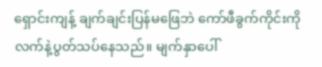ရှောင်းကျန့် ချက်ချင်းပြန်မဖြေဘဲ ကော်ဖီခွက်ကိုင်းကို လက်နဲ့ပွတ်သပ်နေသည်။ မျက်နှာပေါ်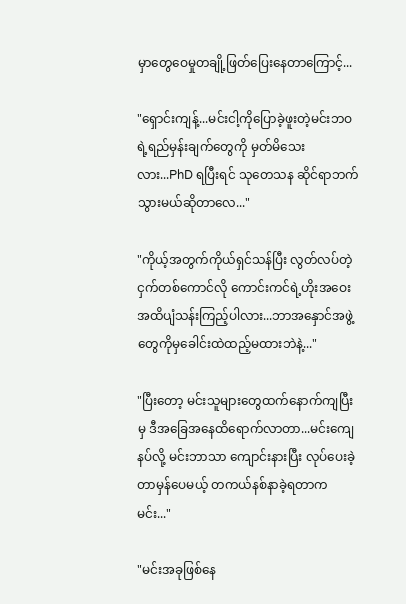မှာတွေဝေမှုတချို့ဖြတ်ပြေးနေတာကြောင့်...

"ရှောင်းကျန့်...မင်းငါ့ကိုပြောခဲ့ဖူးတဲ့မင်းဘဝရဲ့ရည်မှန်းချက်တွေကို မှတ်မိသေးလား...PhD ရပြီးရင် သုတေသန ဆိုင်ရာဘက်သွားမယ်ဆိုတာလေ..."

"ကိုယ့်အတွက်ကိုယ်ရှင်သန်ပြီး လွတ်လပ်တဲ့ငှက်တစ်ကောင်လို ကောင်းကင်ရဲ့ဟိုးအဝေးအထိပျံသန်းကြည့်ပါလား...ဘာအနှောင်အဖွဲ့တွေကိုမှခေါင်းထဲထည့်မထားဘဲနဲ့..."

"ပြီးတော့ မင်းသူများတွေထက်နောက်ကျပြီးမှ ဒီအခြေအနေထိရောက်လာတာ...မင်းကျေနပ်လို့ မင်းဘာသာ ကျောင်းနားပြီး လုပ်ပေးခဲ့တာမှန်ပေမယ့် တကယ်နစ်နာခဲ့ရတာက မင်း..."

"မင်းအခုဖြစ်နေ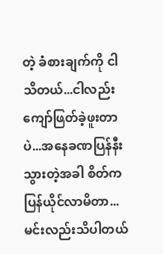တဲ့ ခံစားချက်ကို ငါသိတယ်...ငါလည်းကျော်ဖြတ်ခဲ့ဖူးတာပဲ...အနေခဏပြန်နီးသွားတဲ့အခါ စိတ်ကပြန်ယိုင်လာမိတာ...မင်းလည်းသိပါတယ်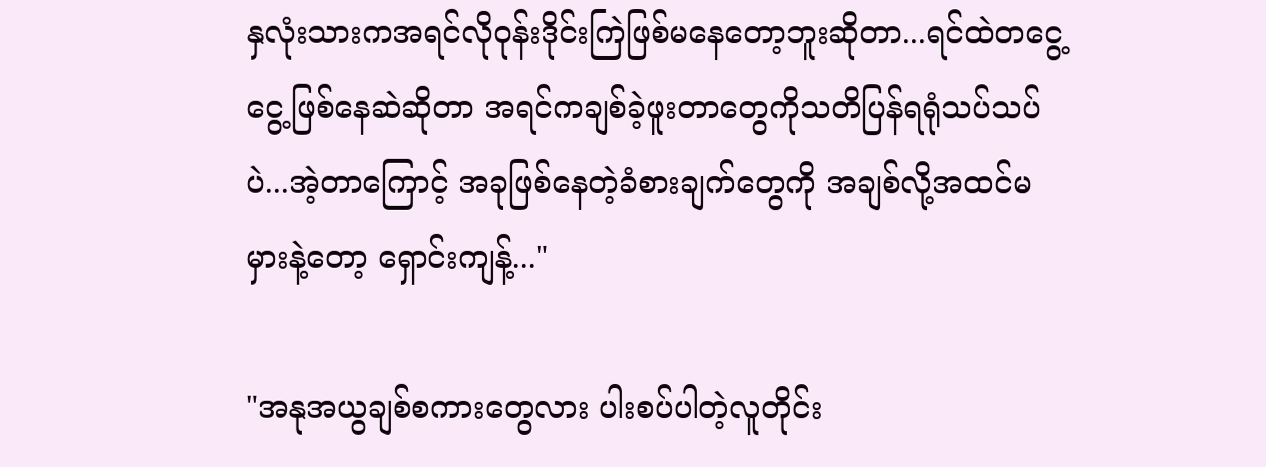နှလုံးသားကအရင်လိုဝုန်းဒိုင်းကြဲဖြစ်မနေတော့ဘူးဆိုတာ...ရင်ထဲတငွေ့ငွေ့ဖြစ်နေဆဲဆိုတာ အရင်ကချစ်ခဲ့ဖူးတာတွေကိုသတိပြန်ရရုံသပ်သပ်ပဲ...အဲ့တာကြောင့် အခုဖြစ်နေတဲ့ခံစားချက်တွေကို အချစ်လို့အထင်မမှားနဲ့တော့ ရှောင်းကျန့်..."

"အနုအယွချစ်စကားတွေလား ပါးစပ်ပါတဲ့လူတိုင်း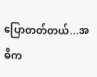ပြောတတ်တယ်...အဓိက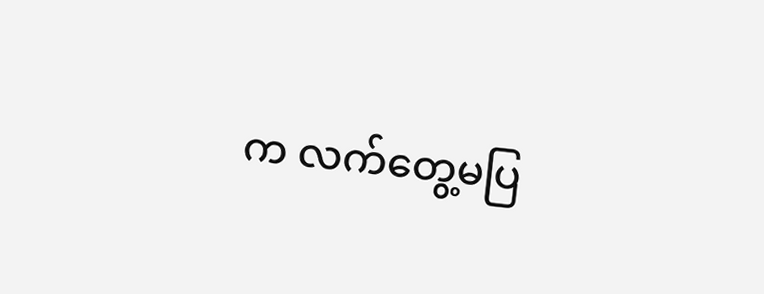က လက်တွေ့မပြ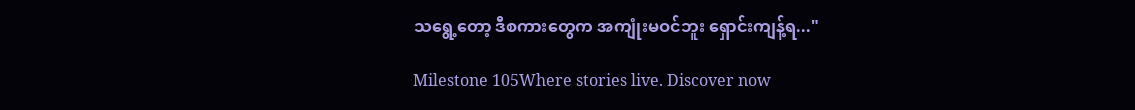သရွေ့တော့ ဒီစကားတွေက အကျုံးမဝင်ဘူး ရှောင်းကျန့်ရ..."

Milestone 105Where stories live. Discover now